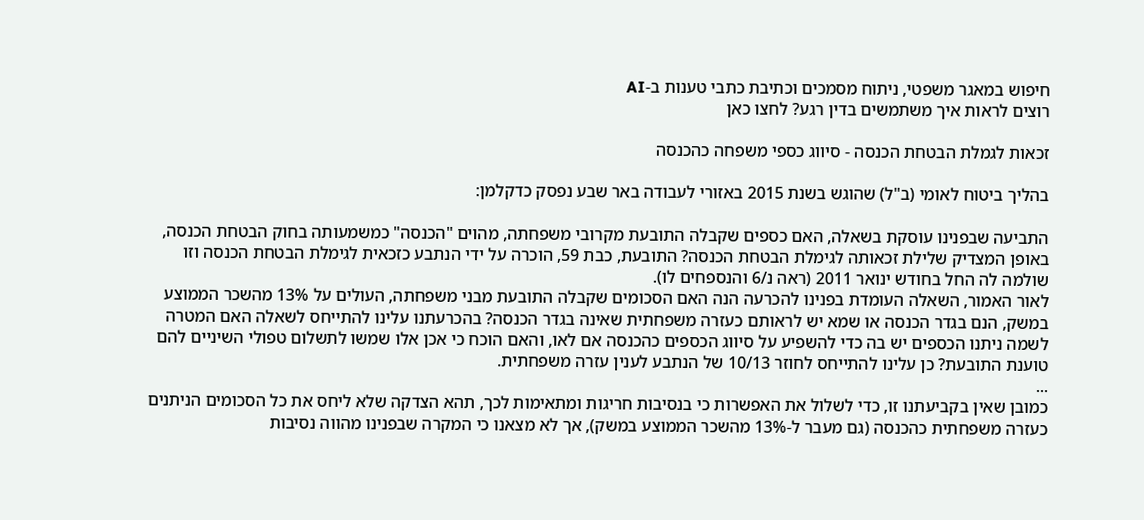חיפוש במאגר משפטי, ניתוח מסמכים וכתיבת כתבי טענות ב-AI
רוצים לראות איך משתמשים בדין רגע? לחצו כאן

זכאות לגמלת הבטחת הכנסה - סיווג כספי משפחה כהכנסה

בהליך ביטוח לאומי (ב"ל) שהוגש בשנת 2015 באזורי לעבודה באר שבע נפסק כדקלמן:

התביעה שבפנינו עוסקת בשאלה, האם כספים שקבלה התובעת מקרובי משפחתה, מהוים "הכנסה" כמשמעותה בחוק הבטחת הכנסה, באופן המצדיק שלילת זכאותה לגימלת הבטחת הכנסה? התובעת, כבת 59, הוכרה על ידי הנתבע כזכאית לגימלת הבטחת הכנסה וזו שולמה לה החל בחודש ינואר 2011 (ראה נ/6 והנספחים לו).
לאור האמור, השאלה העומדת בפנינו להכרעה הנה האם הסכומים שקבלה התובעת מבני משפחתה, העולים על 13% מהשכר הממוצע במשק, הנם בגדר הכנסה או שמא יש לראותם כעזרה משפחתית שאינה בגדר הכנסה? בהכרעתנו עלינו להתייחס לשאלה האם המטרה לשמה ניתנו הכספים יש בה כדי להשפיע על סיווג הכספים כהכנסה אם לאו, והאם הוכח כי אכן אלו שמשו לתשלום טפולי השיניים להם טוענת התובעת? כן עלינו להתייחס לחוזר 10/13 של הנתבע לענין עזרה משפחתית.
...
כמובן שאין בקביעתנו זו, כדי לשלול את האפשרות כי בנסיבות חריגות ומתאימות לכך, תהא הצדקה שלא ליחס את כל הסכומים הניתנים כעזרה משפחתית כהכנסה (גם מעבר ל-13% מהשכר הממוצע במשק), אך לא מצאנו כי המקרה שבפנינו מהווה נסיבות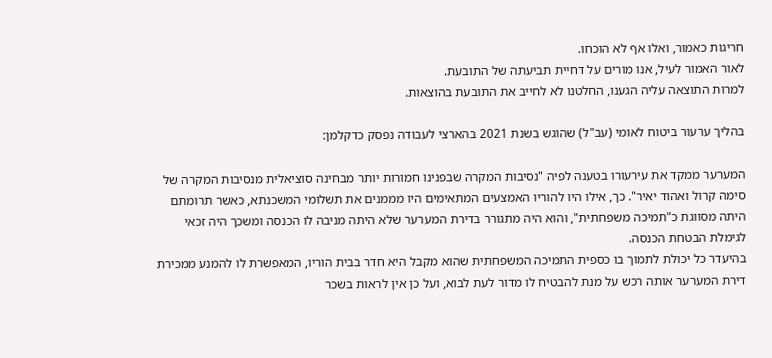חריגות כאמור, ואלו אף לא הוכחו.
לאור האמור לעיל, אנו מורים על דחיית תביעתה של התובעת.
למרות התוצאה עליה הגענו, החלטנו לא לחייב את התובעת בהוצאות.

בהליך ערעור ביטוח לאומי (עב"ל) שהוגש בשנת 2021 בהארצי לעבודה נפסק כדקלמן:

המערער ממקד את עירעורו בטענה לפיה "נסיבות המקרה שבפנינו חמורות יותר מבחינה סוציאלית מנסיבות המקרה של סימה קרול ואהוד יאיר". כך, אילו היו להוריו האמצעים המתאימים היו מממנים את תשלומי המשכנתא, כאשר תרומתם היתה מסווגת כ"תמיכה משפחתית", והוא היה מתגורר בדירת המערער שלא היתה מניבה לו הכנסה ומשכך היה זכאי לגימלת הבטחת הכנסה.
בהיעדר כל יכולת לתמוך בו כספית התמיכה המשפחתית שהוא מקבל היא חדר בבית הוריו, המאפשרת לו להמנע ממכירת דירת המערער אותה רכש על מנת להבטיח לו מדור לעת לבוא, ועל כן אין לראות בשכר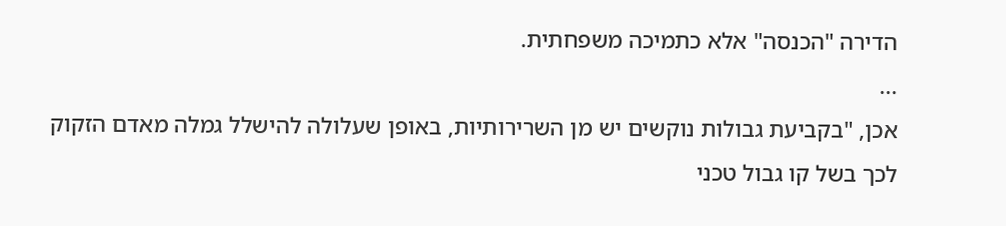הדירה "הכנסה" אלא כתמיכה משפחתית.
...
אכן, "בקביעת גבולות נוקשים יש מן השרירותיות, באופן שעלולה להישלל גמלה מאדם הזקוק לכך בשל קו גבול טכני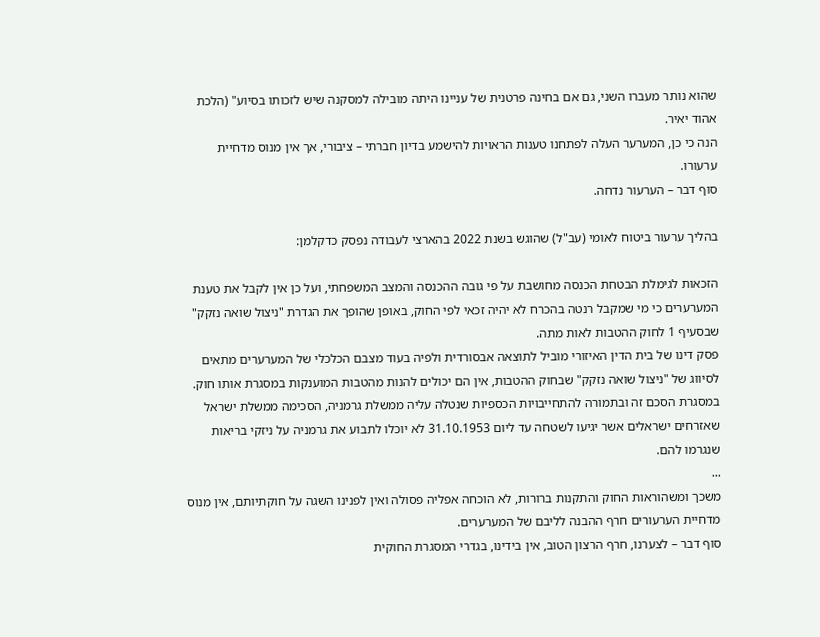שהוא נותר מעברו השני, גם אם בחינה פרטנית של עניינו היתה מובילה למסקנה שיש לזכותו בסיוע" (הלכת אהוד יאיר.
הנה כי כן, המערער העלה לפתחנו טענות הראויות להישמע בדיון חברתי – ציבורי, אך אין מנוס מדחיית ערעורו.
סוף דבר – הערעור נדחה.

בהליך ערעור ביטוח לאומי (עב"ל) שהוגש בשנת 2022 בהארצי לעבודה נפסק כדקלמן:

הזכאות לגימלת הבטחת הכנסה מחושבת על פי גובה ההכנסה והמצב המשפחתי, ועל כן אין לקבל את טענת המערערים כי מי שמקבל רנטה בהכרח לא יהיה זכאי לפי החוק, באופן שהופך את הגדרת "ניצול שואה נזקק" שבסעיף 1 לחוק ההטבות לאות מתה.
פסק דינו של בית הדין האיזורי מוביל לתוצאה אבסורדית ולפיה בעוד מצבם הכלכלי של המערערים מתאים לסיווג של "ניצול שואה נזקק" שבחוק ההטבות, אין הם יכולים להנות מהטבות המוענקות במסגרת אותו חוק.
במסגרת הסכם זה ובתמורה להתחייבויות הכספיות שנטלה עליה ממשלת גרמניה, הסכימה ממשלת ישראל שאזרחים ישראלים אשר יגיעו לשטחה עד ליום 31.10.1953 לא יוכלו לתבוע את גרמניה על ניזקי בריאות שנגרמו להם.
...
משכך ומשהוראות החוק והתקנות ברורות, לא הוכחה אפליה פסולה ואין לפנינו השגה על חוקתיותם, אין מנוס מדחיית הערעורים חרף ההבנה לליבם של המערערים.
סוף דבר – לצערנו, חרף הרצון הטוב, אין בידינו, בגדרי המסגרת החוקית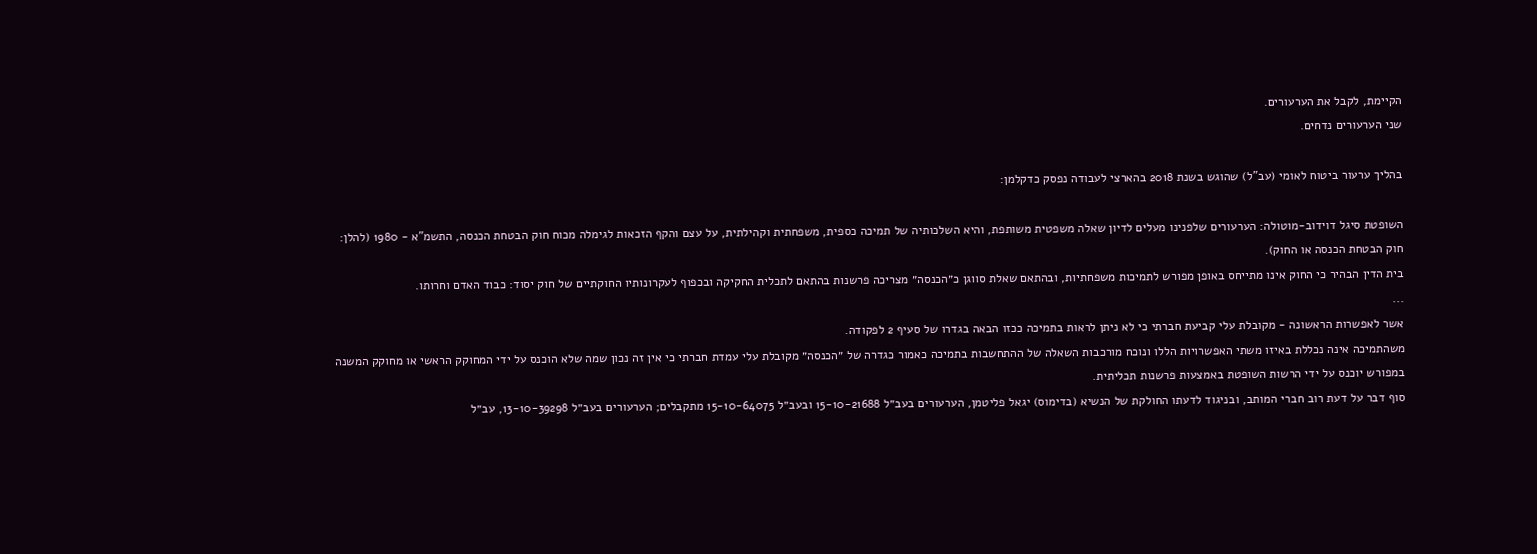הקיימת, לקבל את הערעורים.
שני הערעורים נדחים.

בהליך ערעור ביטוח לאומי (עב"ל) שהוגש בשנת 2018 בהארצי לעבודה נפסק כדקלמן:

השופטת סיגל דוידוב-מוטולה: הערעורים שלפנינו מעלים לדיון שאלה משפטית משותפת, והיא השלכותיה של תמיכה כספית, משפחתית וקהילתית, על עצם והקף הזכאות לגימלה מכוח חוק הבטחת הכנסה, התשמ"א - 1980 (להלן: חוק הבטחת הכנסה או החוק).
בית הדין הבהיר כי החוק אינו מתייחס באופן מפורש לתמיכות משפחתיות, ובהתאם שאלת סווגן כ״הכנסה״ מצריכה פרשנות בהתאם לתכלית החקיקה ובכפוף לעקרונותיו החוקתיים של חוק יסוד: כבוד האדם וחרותו.
...
אשר לאפשרות הראשונה - מקובלת עלי קביעת חברתי כי לא ניתן לראות בתמיכה ככזו הבאה בגדרו של סעיף 2 לפקודה.
משהתמיכה אינה נכללת באיזו משתי האפשרויות הללו ונוכח מורכבות השאלה של ההתחשבות בתמיכה כאמור כגדרה של ״הכנסה״ מקובלת עלי עמדת חברתי כי אין זה נכון שמה שלא הוכנס על ידי המחוקק הראשי או מחוקק המשנה במפורש יוכנס על ידי הרשות השופטת באמצעות פרשנות תכליתית.
סוף דבר על דעת רוב חברי המותב, ובניגוד לדעתו החולקת של הנשיא (בדימוס) יגאל פליטמן, הערעורים בעב״ל 15-10-21688 ובעב״ל 15-10-64075 מתקבלים; הערעורים בעב״ל 13-10-39298, עב״ל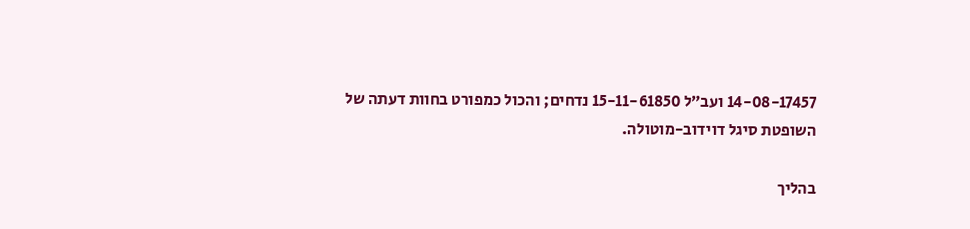14-08-17457 ועב״ל 15-11-61850 נדחים; והכול כמפורט בחוות דעתה של השופטת סיגל דוידוב-מוטולה.

בהליך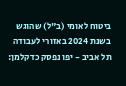ביטוח לאומי (ב"ל) שהוגש בשנת 2024 באזורי לעבודה תל אביב - יפו נפסק כדקלמן: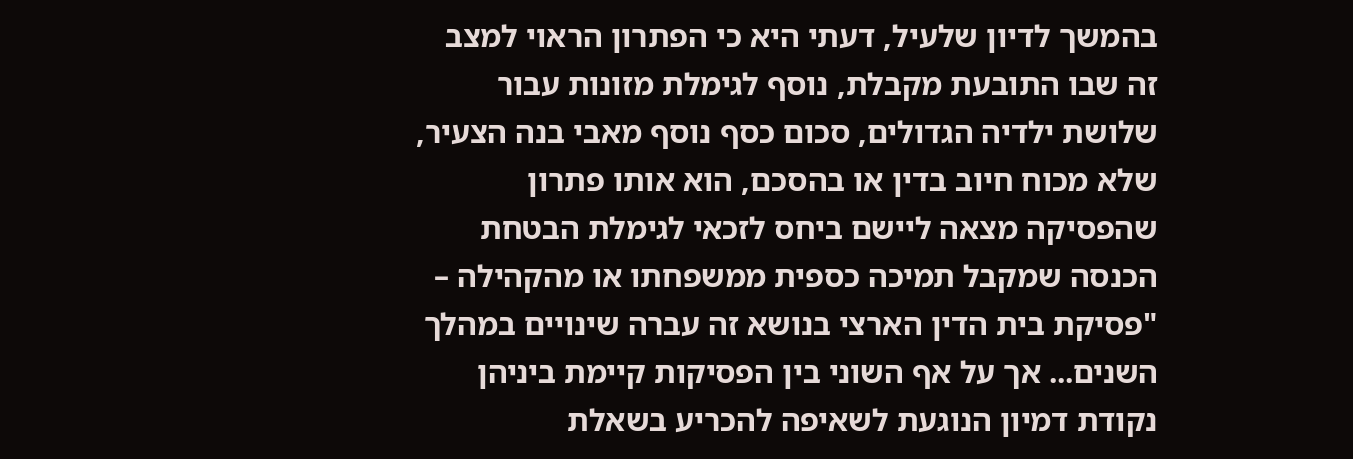בהמשך לדיון שלעיל, דעתי היא כי הפתרון הראוי למצב זה שבו התובעת מקבלת, נוסף לגימלת מזונות עבור שלושת ילדיה הגדולים, סכום כסף נוסף מאבי בנה הצעיר, שלא מכוח חיוב בדין או בהסכם, הוא אותו פתרון שהפסיקה מצאה ליישם ביחס לזכאי לגימלת הבטחת הכנסה שמקבל תמיכה כספית ממשפחתו או מהקהילה – "פסיקת בית הדין הארצי בנושא זה עברה שינויים במהלך השנים... אך על אף השוני בין הפסיקות קיימת ביניהן נקודת דמיון הנוגעת לשאיפה להכריע בשאלת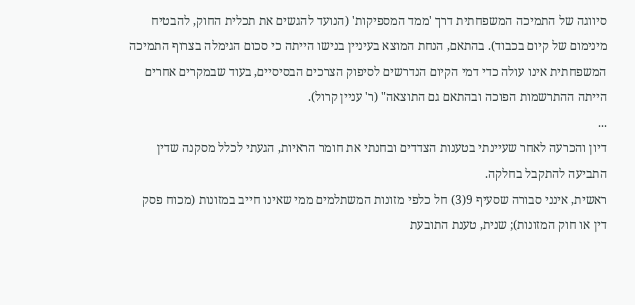סיווגה של התמיכה המשפחתית דרך 'ממד המספיקות' (הנועד להגשים את תכלית החוק, להבטיח מינימום של קיום בכבוד). בהתאם, הנחת המוצא בעיניין בנישו הייתה כי סכום הגימלה בצרוף התמיכה המשפחתית אינו עולה כדי דמי הקיום הנדרשים לסיפוק הצרכים הבסיסיים, בעוד שבמקרים אחרים הייתה ההתרשמות הפוכה ובהתאם גם התוצאה" (ר' עניין קרול).
...
דיון והכרעה לאחר שעיינתי בטענות הצדדים ובחנתי את חומר הראיות, הגעתי לכלל מסקנה שדין התביעה להתקבל בחלקה.
ראשית, אינני סבורה שסעיף 9(3) חל כלפי מזונות המשתלמים ממי שאינו חייב במזונות (מכוח פסק דין או חוק המזונות); שנית, טענת התובעת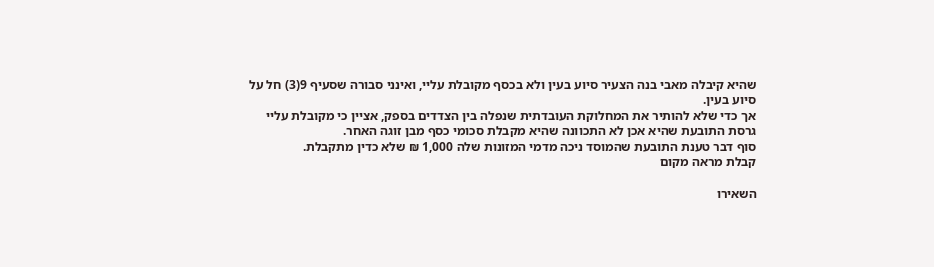שהיא קיבלה מאבי בנה הצעיר סיוע בעין ולא בכסף מקובלת עליי, ואינני סבורה שסעיף 9(3) חל על סיוע בעין.
אך כדי שלא להותיר את המחלוקת העובדתית שנפלה בין הצדדים בספק, אציין כי מקובלת עליי גרסת התובעת שהיא אכן לא התכוונה שהיא מקבלת סכומי כסף מבן זוגה האחר.
סוף דבר טענת התובעת שהמוסד ניכה מדמי המזונות שלה 1,000 ₪ שלא כדין מתקבלת.
קבלת מראה מקום

השאירו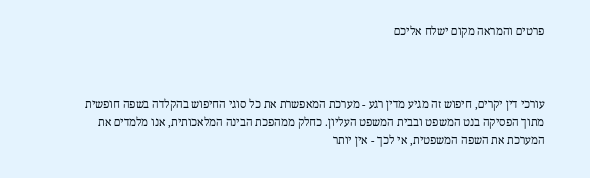פרטים והמראה מקום ישלח אליכם



עורכי דין יקרים, חיפוש זה מגיע מדין רגע - מערכת המאפשרת את כל סוגי החיפוש בהקלדה בשפה חופשית מתוך הפסיקה בנט המשפט ובבית המשפט העליון. כחלק ממהפכת הבינה המלאכותית, אנו מלמדים את המערכת את השפה המשפטית, אי לכך - אין יותר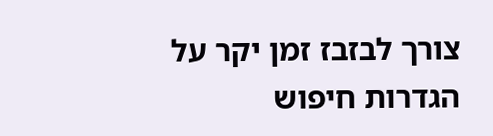צורך לבזבז זמן יקר על הגדרות חיפוש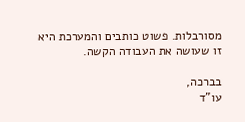מסורבלות. פשוט כותבים והמערכת היא זו שעושה את העבודה הקשה.

בברכה,
עו"ד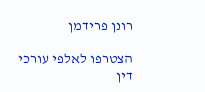רונן פרידמן

הצטרפו לאלפי עורכי דין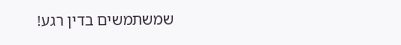שמשתמשים בדין רגע!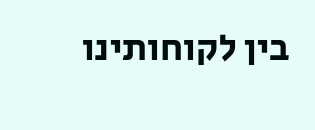בין לקוחותינו